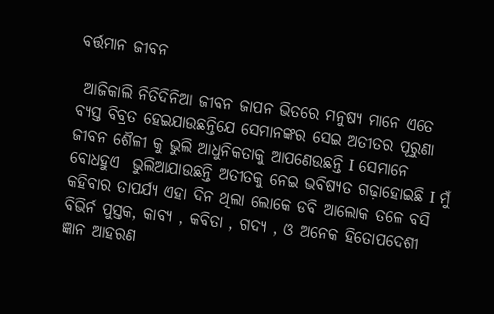ବର୍ତ୍ତମାନ ଜୀବନ

 ଆଜିକାଲି ନିତିଦିନିଆ ଜୀବନ ଜାପନ ଭିତରେ ମନୁଷ୍ୟ ମାନେ ଏତେ ବ୍ୟସ୍ତ ବିବ୍ରତ ହେଇଯାଉଛନ୍ତିଯେ ସେମାନଙ୍କର ସେଇ ଅତୀତର ପୂରୁଣା ଜୀବନ ଶୈଳୀ କୁ ଭୁଲି ଆଧୁନିକତାକୁ ଆପଣେଉଛନ୍ତି I ସେମାନେ ବୋଧହୁଏ  ଭୁଲିଆଯାଉଛନ୍ତି ଅତୀତକୁ ନେଇ ଭବିଷ୍ୟତ ଗଢ଼ାହୋଇଛି I ମୁଁ  କହିବାର ତାପର୍ଯ୍ୟ ଏହା ଦିନ ଥିଲା ଲୋକେ ଡବି ଆଲୋକ ତଳେ ବସି ବିଭିର୍ନ ପୁସ୍ତକ, କାବ୍ୟ , କବିତା , ଗଦ୍ୟ , ଓ ଅନେକ ହିତୋପଦେଶୀ ଜ୍ଞାନ ଆହରଣ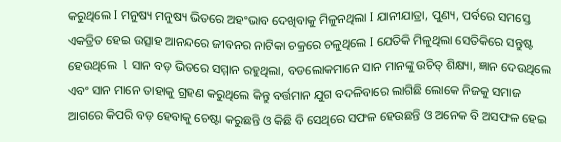କରୁଥିଲେ I ମନୁଷ୍ୟ ମନୁଷ୍ୟ ଭିତରେ ଅହଂଭାବ ଦେଖିବାକୁ ମିଳୁନଥିଲା I ଯାନୀଯାତ୍ରା, ପୁଣ୍ୟ, ପର୍ବରେ ସମସ୍ତେ ଏକତ୍ରିତ ହେଇ ଉତ୍ସାହ ଆନନ୍ଦରେ ଜୀବନର ନାଟିକା ଚକ୍ରରେ ଚଳୁଥିଲେ I ଯେତିକି ମିଳୁଥିଲା ସେତିକିରେ ସନ୍ତୁଷ୍ଟ ହେଉଥିଲେ  l ସାନ ବଡ଼ ଭିତରେ ସମ୍ମାନ ରହୁଥିଲା, ବଡଲୋକମାନେ ସାନ ମାନଙ୍କୁ ଉଚିତ୍ ଶିକ୍ଷ୍ୟା, ଜ୍ଞାନ ଦେଉଥିଲେ ଏବଂ ସାନ ମାନେ ତାହାକୁ ଗ୍ରହଣ କରୁଥିଲେ କିନ୍ତୁ ବର୍ତ୍ତମାନ ଯୁଗ ବଦଳିବାରେ ଲାଗିଛି ଲୋକେ ନିଜକୁ ସମାଜ ଆଗରେ କିପରି ବଡ଼ ହେବାକୁ ଚେଷ୍ଟା କରୁଛନ୍ତି ଓ କିଛି ବି ସେଥିରେ ସଫଳ ହେଉଛନ୍ତି ଓ ଅନେକ ବି ଅସଫଳ ହେଇ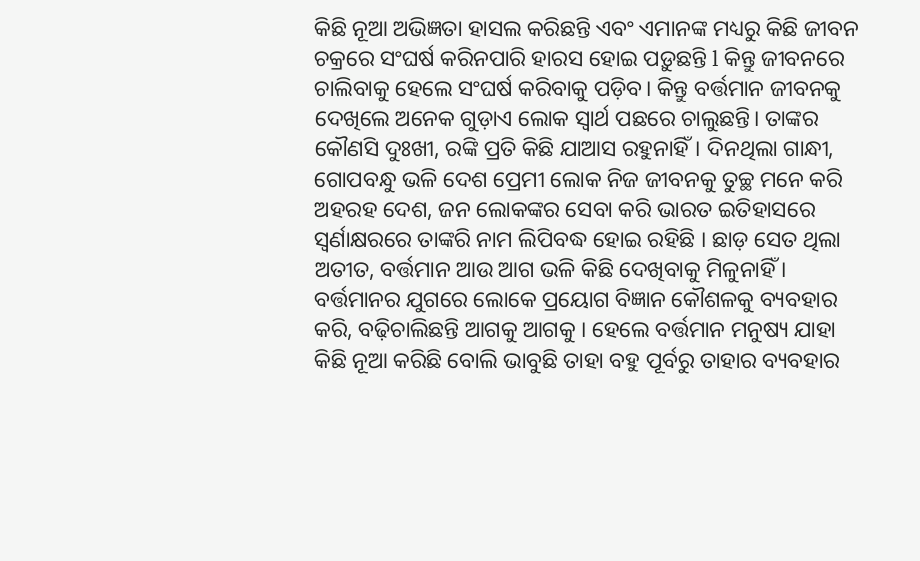କିଛି ନୂଆ ଅଭିଜ୍ଞତା ହାସଲ କରିଛନ୍ତି ଏବଂ ଏମାନଙ୍କ ମଧ୍ୟରୁ କିଛି ଜୀବନ ଚକ୍ରରେ ସଂଘର୍ଷ କରିନପାରି ହାରସ ହୋଇ ପଡ଼ୁଛନ୍ତି l କିନ୍ତୁ ଜୀବନରେ ଚାଲିବାକୁ ହେଲେ ସଂଘର୍ଷ କରିବାକୁ ପଡ଼ିବ। କିନ୍ତୁ ବର୍ତ୍ତମାନ ଜୀବନକୁ ଦେଖିଲେ ଅନେକ ଗୁଡ଼ାଏ ଲୋକ ସ୍ୱାର୍ଥ ପଛରେ ଚାଲୁଛନ୍ତି। ତାଙ୍କର କୌଣସି ଦୁଃଖୀ, ରଙ୍କି ପ୍ରତି କିଛି ଯାଆସ ରହୁନାହିଁ। ଦିନଥିଲା ଗାନ୍ଧୀ, ଗୋପବନ୍ଧୁ ଭଳି ଦେଶ ପ୍ରେମୀ ଲୋକ ନିଜ ଜୀବନକୁ ତୁଚ୍ଛ ମନେ କରି ଅହରହ ଦେଶ, ଜନ ଲୋକଙ୍କର ସେବା କରି ଭାରତ ଇତିହାସରେ ସ୍ୱର୍ଣାକ୍ଷରରେ ତାଙ୍କରି ନାମ ଲିପିବଦ୍ଧ ହୋଇ ରହିଛି । ଛାଡ଼ ସେତ ଥିଲା ଅତୀତ, ବର୍ତ୍ତମାନ ଆଉ ଆଗ ଭଳି କିଛି ଦେଖିବାକୁ ମିଳୁନାହିଁ । ବର୍ତ୍ତମାନର ଯୁଗରେ ଲୋକେ ପ୍ରୟୋଗ ବିଜ୍ଞାନ କୌଶଳକୁ ବ୍ୟବହାର କରି, ବଢ଼ିଚାଲିଛନ୍ତି ଆଗକୁ ଆଗକୁ । ହେଲେ ବର୍ତ୍ତମାନ ମନୁଷ୍ୟ ଯାହା କିଛି ନୂଆ କରିଛି ବୋଲି ଭାବୁଛି ତାହା ବହୁ ପୂର୍ବରୁ ତାହାର ବ୍ୟବହାର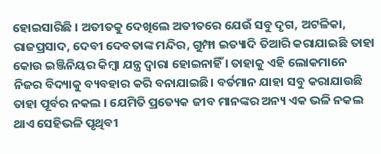ହୋଇସାରିଛି । ଅତୀତକୁ ଦେଖିଲେ ଅତୀତରେ ଯେଉଁ ସବୁ ଦୃଗ, ଅଟଳିକା, ରାଜପ୍ରସାଦ, ଦେବୀ ଦେବତାଙ୍କ ମନ୍ଦିର, ଗୁମ୍ଫା ଇତ୍ୟାଦି ତିଆରି କରାଯାଇଛି ତାହା କୋଉ ଇଞ୍ଜିନିୟର କିମ୍ବା ଯନ୍ତ୍ର ଦ୍ଵାରା ହୋଇନାହିଁ । ତାହାକୁ ଏହି ଲୋକମାନେ ନିଜର ବିଦ୍ୟାକୁ ବ୍ୟବହାର କରି ବନାଯାଇଛି। ବର୍ତମାନ ଯାହା ସବୁ କରାଯାଉଛି ତାହା ପୂର୍ବର ନକଲ । ଯେମିତି ପ୍ରତ୍ୟେକ ଜୀବ ମାନଙ୍କର ଅନ୍ୟ ଏକ ଭଳି ନକଲ ଥାଏ ସେହିଭଳି ପୃଥିବୀ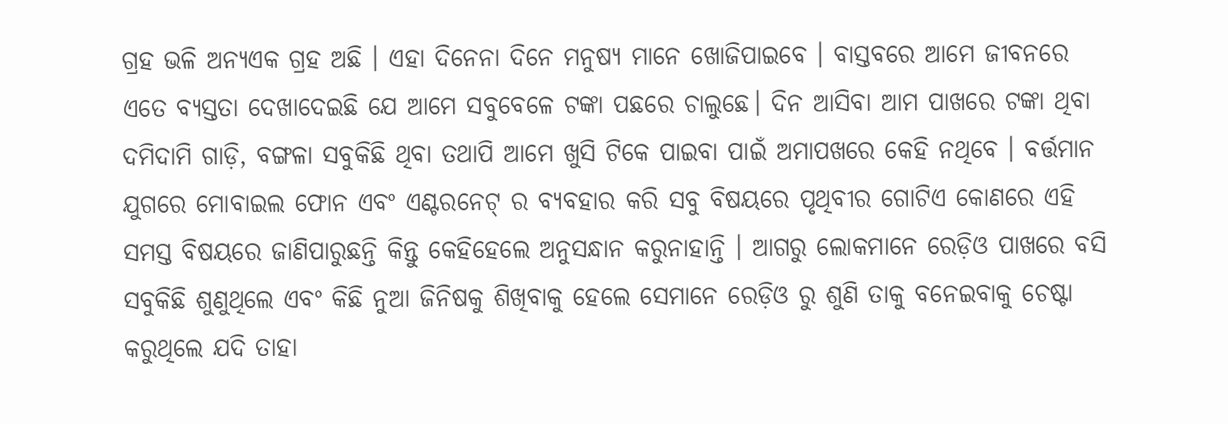ଗ୍ରହ ଭଳି ଅନ୍ୟଏକ ଗ୍ରହ ଅଛି । ଏହା ଦିନେନା ଦିନେ ମନୁଷ୍ୟ ମାନେ ଖୋଜିପାଇବେ । ବାସ୍ତବରେ ଆମେ ଜୀବନରେ ଏତେ ବ୍ୟସ୍ତତା ଦେଖାଦେଇଛି ଯେ ଆମେ ସବୁବେଳେ ଟଙ୍କା ପଛରେ ଚାଲୁଛେ। ଦିନ ଆସିବା ଆମ ପାଖରେ ଟଙ୍କା ଥିବା ଦମିଦାମି ଗାଡ଼ି, ବଙ୍ଗଳା ସବୁକିଛି ଥିବା ତଥାପି ଆମେ ଖୁସି ଟିକେ ପାଇବା ପାଇଁ ଅମାପଖରେ କେହି ନଥିବେ । ବର୍ତ୍ତମାନ ଯୁଗରେ ମୋବାଇଲ ଫୋନ ଏବଂ ଏଣ୍ଟରନେଟ୍ ର ବ୍ୟବହାର କରି ସବୁ ବିଷୟରେ ପୃଥିବୀର ଗୋଟିଏ କୋଣରେ ଏହି ସମସ୍ତ ବିଷୟରେ ଜାଣିପାରୁଛନ୍ତି କିନ୍ତୁ କେହିହେଲେ ଅନୁସନ୍ଧାନ କରୁନାହାନ୍ତି । ଆଗରୁ ଲୋକମାନେ ରେଡ଼ିଓ ପାଖରେ ବସି ସବୁକିଛି ଶୁଣୁଥିଲେ ଏବଂ କିଛି ନୁଆ ଜିନିଷକୁ ଶିଖିବାକୁ ହେଲେ ସେମାନେ ରେଡ଼ିଓ ରୁ ଶୁଣି ତାକୁ ବନେଇବାକୁ ଚେଷ୍ଟା କରୁଥିଲେ ଯଦି ତାହା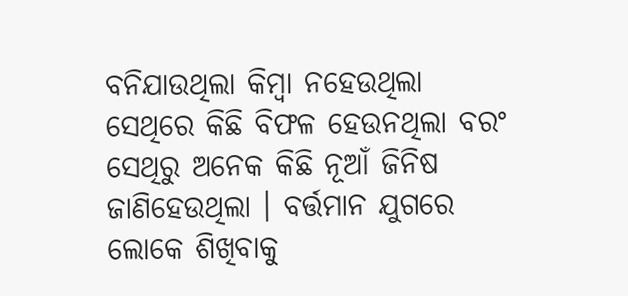ବନିଯାଉଥିଲା କିମ୍ବା ନହେଉଥିଲା ସେଥିରେ କିଛି ବିଫଳ ହେଉନଥିଲା ବରଂ ସେଥିରୁ ଅନେକ କିଛି ନୂଆଁ ଜିନିଷ ଜାଣିହେଉଥିଲା । ବର୍ତ୍ତମାନ ଯୁଗରେ ଲୋକେ ଶିଖିବାକୁ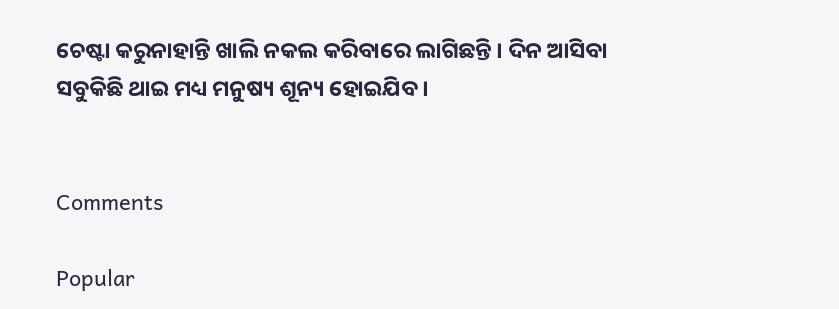ଚେଷ୍ଟା କରୁନାହାନ୍ତି ଖାଲି ନକଲ କରିବାରେ ଲାଗିଛନ୍ତି । ଦିନ ଆସିବା ସବୁକିଛି ଥାଇ ମଧ୍ୟ ମନୁଷ୍ୟ ଶୂନ୍ୟ ହୋଇଯିବ ।


Comments

Popular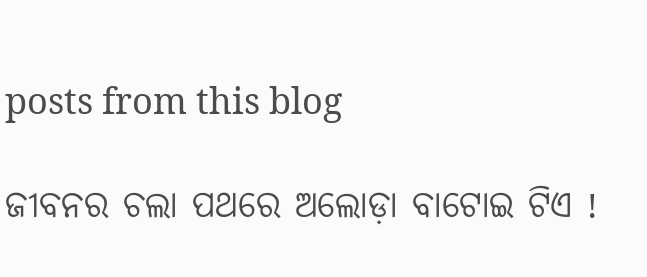posts from this blog

ଜୀବନର ଚଲା ପଥରେ ଅଲୋଡ଼ା ବାଟୋଇ ଟିଏ !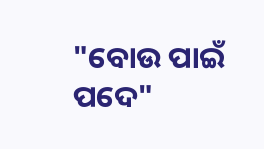"ବୋଉ ପାଇଁ ପଦେ"